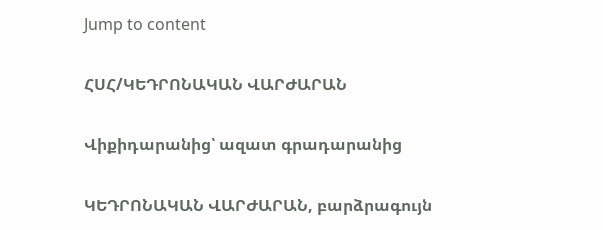Jump to content

ՀՍՀ/ԿԵԴՐՈՆԱԿԱՆ ՎԱՐԺԱՐԱՆ

Վիքիդարանից՝ ազատ գրադարանից

ԿԵԴՐՈՆԱԿԱՆ ՎԱՐԺԱՐԱՆ, բարձրագույն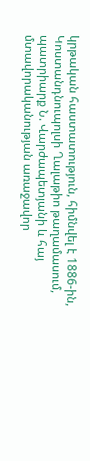կրթական հաստատություն, հիմնվել է 1886-ին, Կոստանդնուպոլսի Ղալաթիո թաղամասում, պատրիարք Ն. Վարժապետյանի և հայ մտավորականության առաջավոր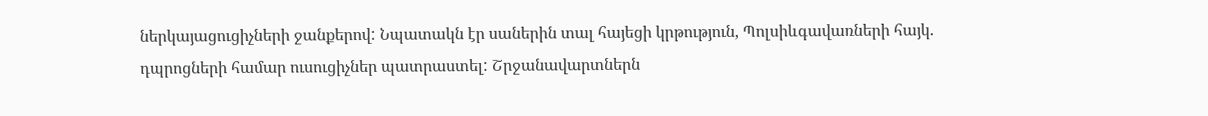ներկայացուցիչների ջանքերով: Նպատակն էր սաներին տալ հայեցի կրթություն, Պոլսիևգավառների հայկ. դպրոցների համար ուսուցիչներ պատրաստել: Շրջանավարտներն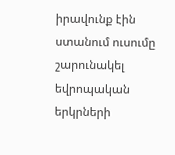իրավունք էին ստանում ուսումը շարունակել եվրոպական երկրների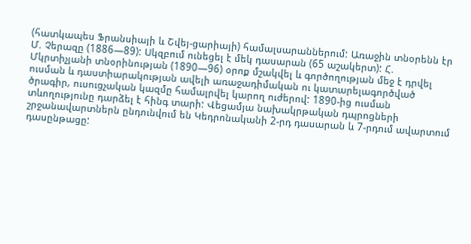(հատկապես Ֆրանսիայի և Շվեյ-ցարիայի) համալսարաններում: Առաջին տնօրենն էր Մ. Չերազը (1886—89): Սկզբում ունեցել է մեկ դասարան (65 աշակերտ): Հ. Մկրտիչյանի տնօրինության (1890—96) օրոք մշակվել և գործողության մեջ է դրվել ուսման և դաստիարակության ավելի առաջադիմական ու կատարելագործված ծրագիր, ուսուցչական կազմը համալրվել կարող ուժերով: 1890-ից ուսման տևողությունը դարձել է հինգ տարի: Վեցամյա նախակրթական դպրոցների շրջանավարտներն ընդունվում են Կեդրոնականի 2-րդ դասարան և 7-րդում ավարտում դասընթացը: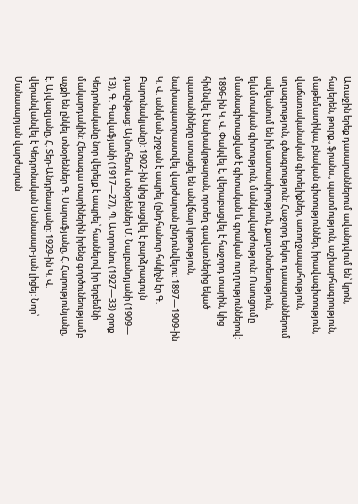Առաջին երեք դասարաններում ավանդվում են՝ կրոն, հայերեն, թուրք., ֆրանս., պատմություն, աշխարհագրություն, մաթեմատիկա, բնական գիտություններ, իրավագիտություն, վաճառականական գիտելիքներ, առողջապահություն, սղագրություն, գծագրություն: Հաջորդ երկու դասարաններում ավելանում են իմաստասիրություն, քաղտնտեսություն, ելևմտական գիտություն, մանկավարժություն: Ուսուցումը մասնագիտացված է գիտական և գրական ուղղություններով: 1896-ին Կ. Վ. Փակվել է, վերաբացվել է հաջորդ տարին, կից հիմնվել է նախակրթարան, որտեղ գավառներից եկած պատանիները ստացել են անվճար կրթություն, նախապատրաստվել վարժարան ընդունվելու: 1897—1909-ին Կ. Վ. անկման շրջան է ապրել (ընդհանուր հսկիչն էր Գ. Բարունակյանը): 1902-ին կից բացվել է բարձրագույն դասընթաց: Այնուհետև տնօրեններ Մ. Նալբանդյանի (1909— 13), Գ. Գավաֆյանի (1917—27), Պ. Ատրունու (1927—33) օրոք Կեդրոնականը նոր վերելք է ապրել՝ հասնելով իր երբեմնի մակարդակին: Հետագա տարիներին իրենց գործունեությամբ աչքի են ընկել տնօրեններ Գ. Սարաֆյանը, Հ. Հարությունյանը, է. Այվազյանը, Հ. Տեր-Անդրեասյանը: 1929-ին Կ. Վ. վերանվանվել է Կեդրոնական Սանասար-յան լիցեյ: Նոր՝ Մանասարյան վարժարան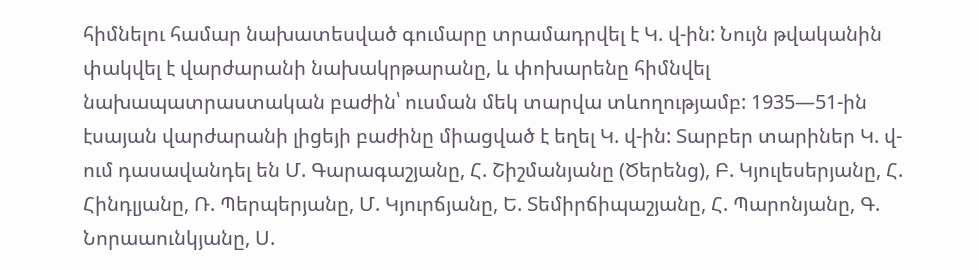հիմնելու համար նախատեսված գումարը տրամադրվել է Կ. վ-ին: Նույն թվականին փակվել է վարժարանի նախակրթարանը, և փոխարենը հիմնվել նախապատրաստական բաժին՝ ուսման մեկ տարվա տևողությամբ: 1935—51-ին էսայան վարժարանի լիցեյի բաժինը միացված է եղել Կ. վ-ին: Տարբեր տարիներ Կ. վ-ում դասավանդել են Մ. Գարագաշյանը, Հ. Շիշմանյանը (Ծերենց), Բ. Կյուլեսերյանը, Հ. Հինդլյանը, Ռ. Պերպերյանը, Մ. Կյուրճյանը, Ե. Տեմիրճիպաշյանը, Հ. Պարոնյանը, Գ. Նորաաունկյանը, Ս.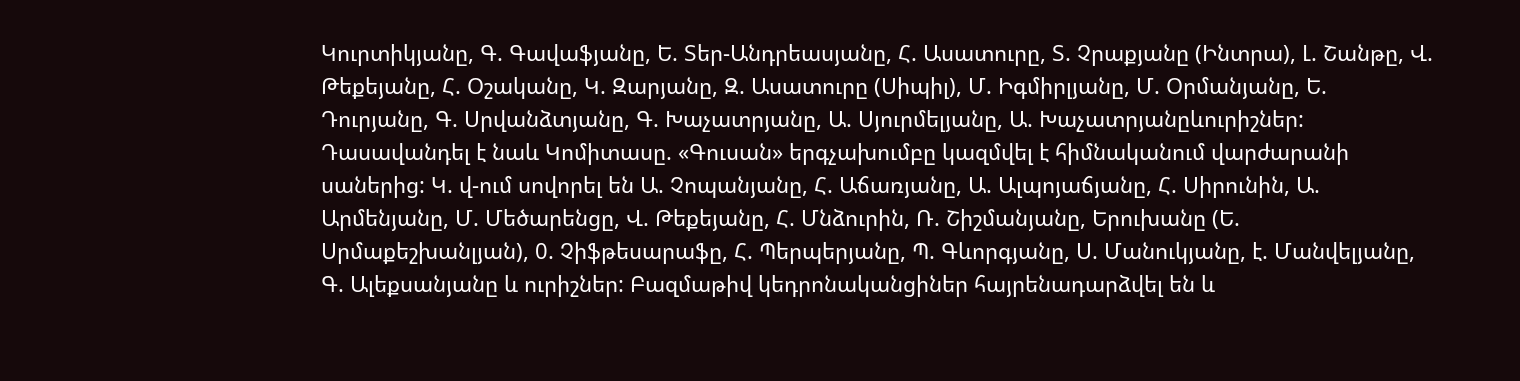Կուրտիկյանը, Գ. Գավաֆյանը, Ե. Տեր-Անդրեասյանը, Հ. Ասատուրը, Տ. Չրաքյանը (Ինտրա), Լ. Շանթը, Վ. Թեքեյանը, Հ. Օշականը, Կ. Զարյանը, Զ. Ասատուրը (Սիպիլ), Մ. Իգմիրլյանը, Մ. Օրմանյանը, Ե. Դուրյանը, Գ. Սրվանձտյանը, Գ. Խաչատրյանը, Ա. Սյուրմելյանը, Ա. Խաչատրյանըևուրիշներ: Դասավանդել է նաև Կոմիտասը. «Գուսան» երգչախումբը կազմվել է հիմնականում վարժարանի սաներից: Կ. վ-ում սովորել են Ա. Չոպանյանը, Հ. Աճառյանը, Ա. Ալպոյաճյանը, Հ. Սիրունին, Ա. Արմենյանը, Մ. Մեծարենցը, Վ. Թեքեյանը, Հ. Մնձուրին, Ռ. Շիշմանյանը, Երուխանը (Ե. Սրմաքեշխանլյան), 0. Չիֆթեսարաֆը, Հ. Պերպերյանը, Պ. Գևորգյանը, Ս. Մանուկյանը, է. Մանվելյանը, Գ. Ալեքսանյանը և ուրիշներ: Բազմաթիվ կեդրոնականցիներ հայրենադարձվել են և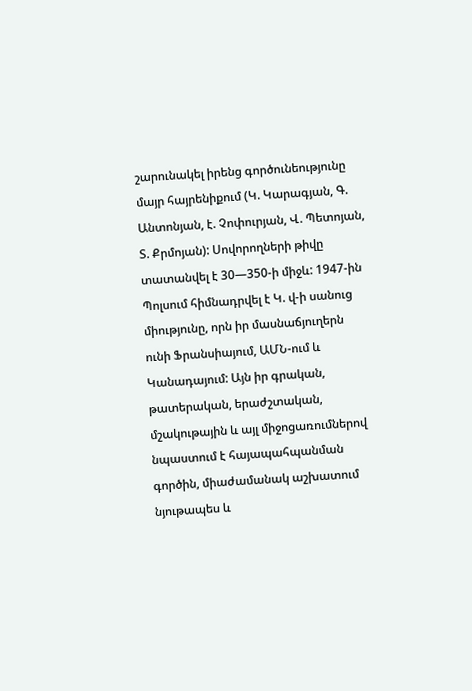շարունակել իրենց գործունեությունը մայր հայրենիքում (Կ. Կարագյան, Գ. Անտոնյան, է. Չոփուրյան, Վ. Պետոյան, Տ. Քրմոյան): Սովորողների թիվը տատանվել է 30—350-ի միջև: 1947-ին Պոլսում հիմնադրվել է Կ. վ-ի սանուց միությունը, որն իր մասնաճյուղերն ունի Ֆրանսիայում, ԱՄՆ-ում և Կանադայում: Այն իր գրական, թատերական, երաժշտական, մշակութային և այլ միջոցառումներով նպաստում է հայապահպանման գործին, միաժամանակ աշխատում նյութապես և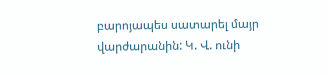բարոյապես սատարել մայր վարժարանին: Կ. Վ. ունի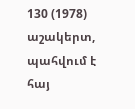130 (1978) աշակերտ, պահվում է հայ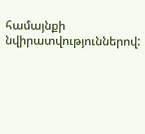համայնքի նվիրատվություններով: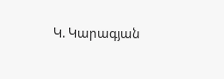Կ. Կարագյան